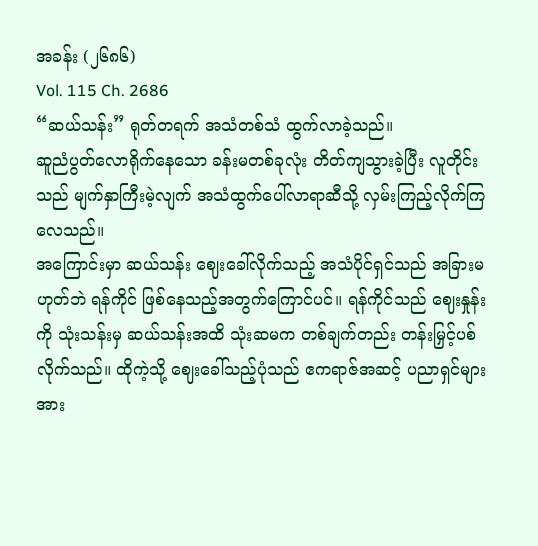အခန်း (၂၆၈၆)
Vol. 115 Ch. 2686
“ဆယ်သန်း” ရုတ်တရက် အသံတစ်သံ ထွက်လာခဲ့သည်။
ဆူညံပွတ်လောရိုက်နေသော ခန်းမတစ်ခုလုံး တိတ်ကျသွားခဲ့ပြီး လူတိုင်းသည် မျက်နှာကြီးမဲ့လျက် အသံထွက်ပေါ်လာရာဆီသို့ လှမ်းကြည့်လိုက်ကြလေသည်။
အကြောင်းမှာ ဆယ်သန်း ဈေးခေါ်လိုက်သည့် အသံပိုင်ရှင်သည် အခြားမဟုတ်ဘဲ ရန်ကိုင် ဖြစ်နေသည့်အတွက်ကြောင်ပင်။ ရန်ကိုင်သည် ဈေးနှုန်းကို သုံးသန်းမှ ဆယ်သန်းအထိ သုံးဆမက တစ်ချက်တည်း တန်းမြှင့်ပစ်လိုက်သည်။ ထိုကဲ့သို့ ဈေးခေါ်သည့်ပုံသည် ဧကရာဇ်အဆင့် ပညာရှင်များအား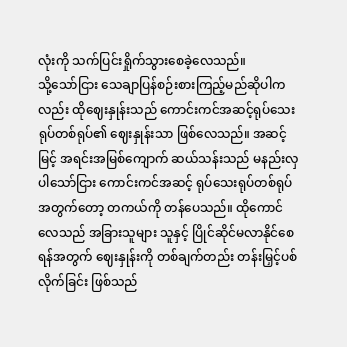လုံးကို သက်ပြင်းရှိုက်သွားစေခဲ့လေသည်။
သို့သော်ငြား သေချာပြန်စဉ်းစားကြည့်မည်ဆိုပါကလည်း ထိုဈေးနှုန်းသည် ကောင်းကင်အဆင့်ရုပ်သေးရုပ်တစ်ရုပ်၏ ဈေးနှုန်းသာ ဖြစ်လေသည်။ အဆင့်မြင့် အရင်းအမြစ်ကျောက် ဆယ်သန်းသည် မနည်းလှပါသော်ငြား ကောင်းကင်အဆင့် ရုပ်သေးရုပ်တစ်ရုပ် အတွက်တော့ တကယ်ကို တန်ပေသည်။ ထိုကောင်လေသည် အခြားသူများ သူနှင့် ပြိုင်ဆိုင်မလာနိုင်စေရန်အတွက် ဈေးနှုန်းကို တစ်ချက်တည်း တန်းမြှင့်ပစ်လိုက်ခြင်း ဖြစ်သည်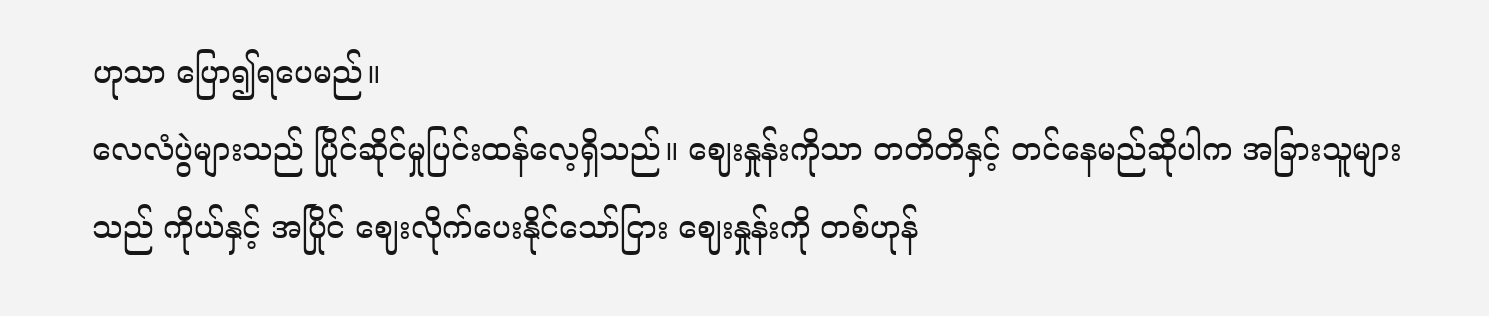ဟုသာ ပြော၍ရပေမည်။
လေလံပွဲများသည် ပြိုင်ဆိုင်မှုပြင်းထန်လေ့ရှိသည်။ ဈေးနှုန်းကိုသာ တတိတိနှင့် တင်နေမည်ဆိုပါက အခြားသူများသည် ကိုယ်နှင့် အပြိုင် ဈေးလိုက်ပေးနိုင်သော်ငြား ဈေးနှုန်းကို တစ်ဟုန်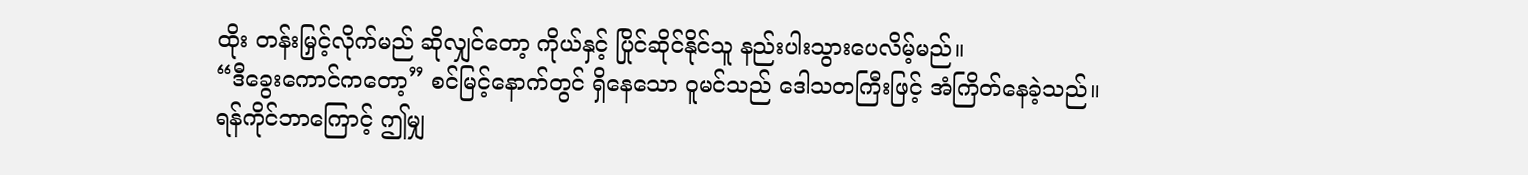ထိုး တန်းမြှင့်လိုက်မည် ဆိုလျှင်တော့ ကိုယ်နှင့် ပြိုင်ဆိုင်နိုင်သူ နည်းပါးသွားပေလိမ့်မည်။
“ဒီခွေးကောင်ကတော့” စင်မြင့်နောက်တွင် ရှိနေသော ဝူမင်သည် ဒေါသတကြီးဖြင့် အံကြိတ်နေခဲ့သည်။
ရန်ကိုင်ဘာကြောင့် ဤမျှ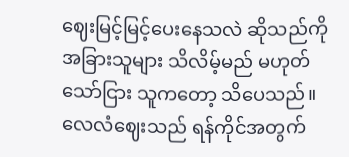ဈေးမြင့်မြင့်ပေးနေသလဲ ဆိုသည်ကို အခြားသူများ သိလိမ့်မည် မဟုတ်သော်ငြား သူကတော့ သိပေသည်။ လေလံဈေးသည် ရန်ကိုင်အတွက်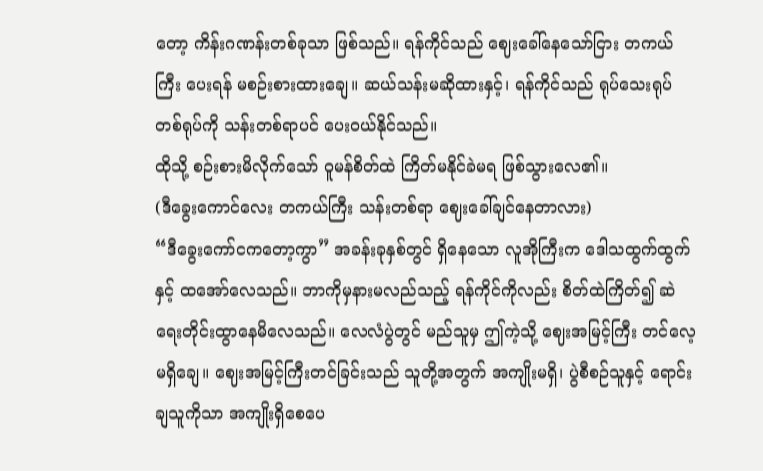တော့ ကိန်းဂဏန်းတစ်ခုသာ ဖြစ်သည်။ ရန်ကိုင်သည် ဈေးခေါ်နေသော်ငြား တကယ်ကြီး ပေးရန် မစဉ်းစားထားချေ။ ဆယ်သန်းမဆိုထားနှင့်၊ ရန်ကိုင်သည် ရုပ်သေးရုပ်တစ်ရုပ်ကို သန်းတစ်ရာပင် ပေးဝယ်နိုင်သည်။
ထိုသို့ စဉ်းစားမိလိုက်သော် ဝူမန်စိတ်ထဲ ကြိတ်မနိုင်ခဲမရ ဖြစ်သွားလေ၏။
(ဒီခွေးကောင်လေး တကယ်ကြီး သန်းတစ်ရာ ဈေးခေါ်ချင်နေတာလား)
“ဒီခွေးကော်ငကတော့ကွာ” အခန်းခုနှစ်တွင် ရှိနေသော လူအိုကြီးက ဒေါသထွက်ထွက်နှင့် ထအော်လေသည်။ ဘာကိုမှနားမလည်သည့် ရန်ကိုင်ကိုလည်း စိတ်ထဲကြိတ်၍ ဆဲရေးတိုင်းထွာနေမိလေသည်။ လေလံပွဲတွင် မည်သူမှ ဤကဲ့သို့ ဈေးအမြင့်ကြီး တင်လေ့မရှိချေ။ ဈေးအမြင့်ကြီးတင်ခြင်းသည် သူတို့အတွက် အကျိုးမရှိ၊ ပွဲစီစဉ်သူနှင့် ရောင်းချသူကိုသာ အကျိုးရှိစေပေ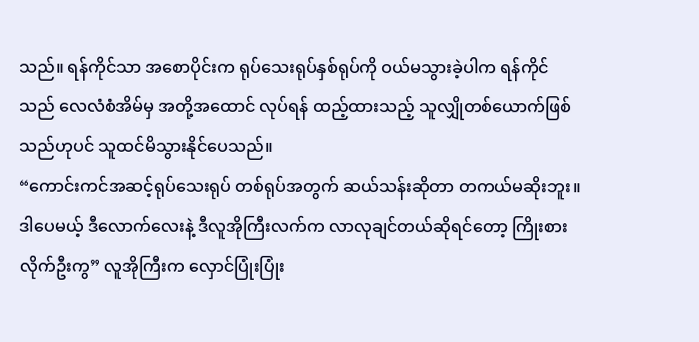သည်။ ရန်ကိုင်သာ အစောပိုင်းက ရုပ်သေးရုပ်နှစ်ရုပ်ကို ဝယ်မသွားခဲ့ပါက ရန်ကိုင်သည် လေလံစံအိမ်မှ အတို့အထောင် လုပ်ရန် ထည့်ထားသည့် သူလျှိုတစ်ယောက်ဖြစ်သည်ဟုပင် သူထင်မိသွားနိုင်ပေသည်။
“ကောင်းကင်အဆင့်ရုပ်သေးရုပ် တစ်ရုပ်အတွက် ဆယ်သန်းဆိုတာ တကယ်မဆိုးဘူး။ ဒါပေမယ့် ဒီလောက်လေးနဲ့ ဒီလူအိုကြီးလက်က လာလုချင်တယ်ဆိုရင်တော့ ကြိုးစားလိုက်ဦးကွ” လူအိုကြီးက လှောင်ပြုံးပြုံး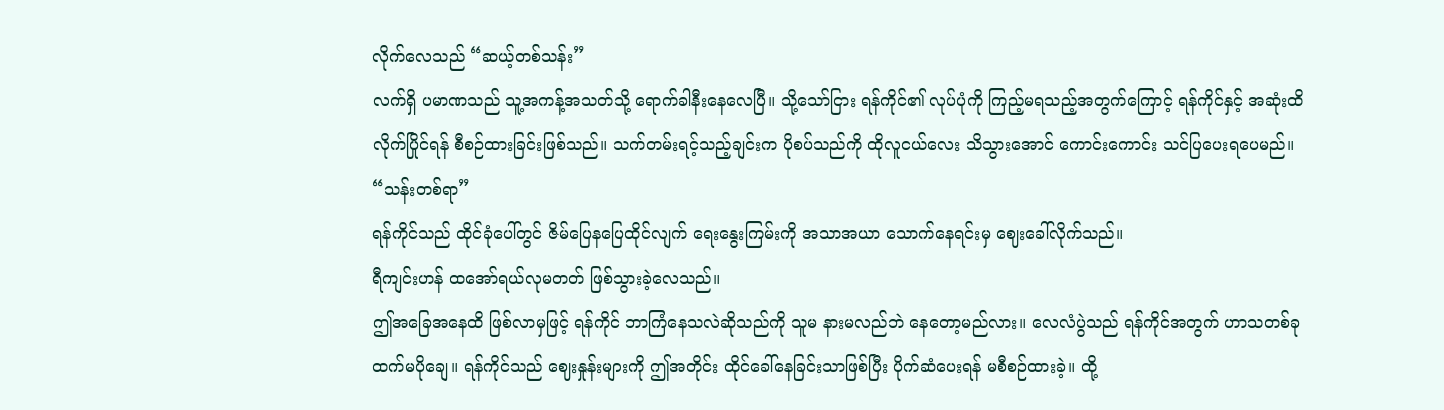လိုက်လေသည် “ဆယ့်တစ်သန်း”
လက်ရှိ ပမာဏသည် သူ့အကန့်အသတ်သို့ ရောက်ခါနီးနေလေပြီ။ သို့သော်ငြား ရန်ကိုင်၏ လုပ်ပုံကို ကြည့်မရသည့်အတွက်ကြောင့် ရန်ကိုင်နှင့် အဆုံးထိ လိုက်ပြိုင်ရန် စီစဉ်ထားခြင်းဖြစ်သည်။ သက်တမ်းရင့်သည့်ချင်းက ပိုစပ်သည်ကို ထိုလူငယ်လေး သိသွားအောင် ကောင်းကောင်း သင်ပြပေးရပေမည်။
“သန်းတစ်ရာ”
ရန်ကိုင်သည် ထိုင်ခုံပေါ်တွင် ဇိမ်ပြေနပြေထိုင်လျက် ရေးနွေးကြမ်းကို အသာအယာ သောက်နေရင်းမှ ဈေးခေါ်လိုက်သည်။
ရီကျင်းဟန် ထအော်ရယ်လုမတတ် ဖြစ်သွားခဲ့လေသည်။
ဤအခြေအနေထိ ဖြစ်လာမှဖြင့် ရန်ကိုင် ဘာကြံနေသလဲဆိုသည်ကို သူမ နားမလည်ဘဲ နေတော့မည်လား။ လေလံပွဲသည် ရန်ကိုင်အတွက် ဟာသတစ်ခုထက်မပိုချေ။ ရန်ကိုင်သည် ဈေးနှုန်းများကို ဤအတိုင်း ထိုင်ခေါ်နေခြင်းသာဖြစ်ပြီး ပိုက်ဆံပေးရန် မစီစဉ်ထားခဲ့။ ထို့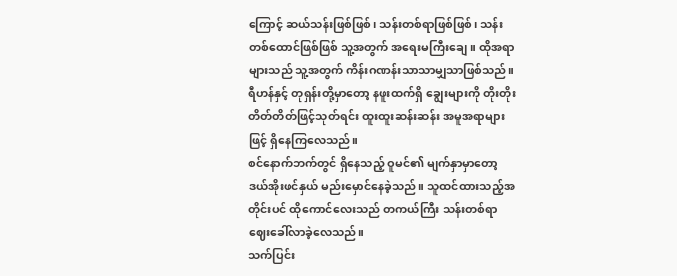ကြောင့် ဆယ်သန်းဖြစ်ဖြစ်၊ သန်းတစ်ရာဖြစ်ဖြစ်၊ သန်းတစ်ထောင်ဖြစ်ဖြစ် သူ့အတွက် အရေးမကြီးချေ။ ထိုအရာများသည် သူ့အတွက် ကိန်းဂဏန်းသာသာမျှသာဖြစ်သည်။
ရီဟန်နှင့် တုရှန်းတို့မှာတော့ နဖူးထက်ရှိ ချွေးများကို တိုးတိုးတိတ်တိတ်ဖြင့်သုတ်ရင်း ထူးထူးဆန်းဆန်း အမူအရာများဖြင့် ရှိနေကြလေသည်။
စင်နောက်ဘက်တွင် ရှိနေသည့် ဝူမင်၏ မျက်နှာမှာတော့ ဒယ်အိုးဖင်နှယ် မည်းမှောင်နေခဲ့သည်။ သူထင်ထားသည့်အတိုင်းပင် ထိုကောင်လေးသည် တကယ်ကြီး သန်းတစ်ရာ ဈေးခေါ်လာခဲ့လေသည်။
သက်ပြင်း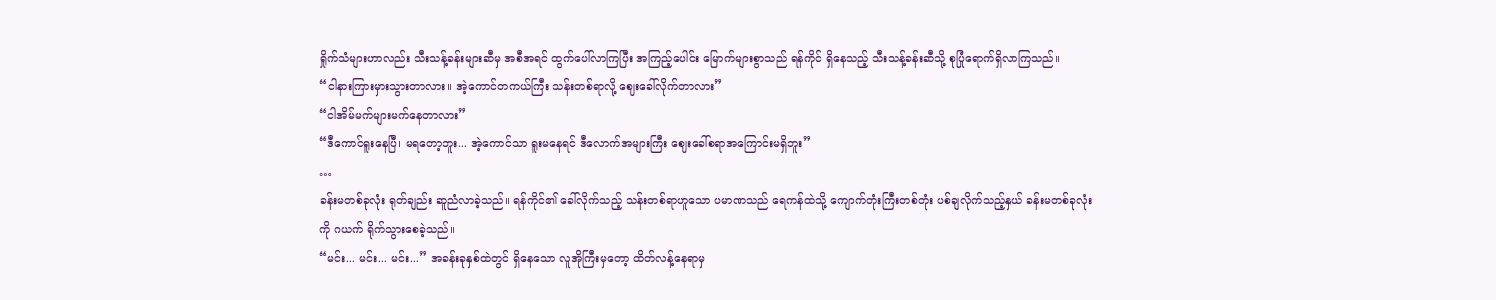ရှိုက်သံများဟာလည်း သီးသန့်ခန်းများဆီမှ အစီအရင် ထွက်ပေါ်လာကြပြီး အကြည့်ပေါင်း မြောက်များစွာသည် ရန်ကိုင် ရှိနေသည့် သီးသန့်ခန်းဆီသို့ စုပြုံရောက်ရှိလာကြသည်။
“ငါနားကြားမှားသွားတာလား။ အဲ့ကောင်တကယ်ကြီး သန်းတစ်ရာလို့ ဈေးခေါ်လိုက်တာလား”
“ငါအိမ်မက်များမက်နေတာလား”
“ဒီကောင်ရူးနေပြီ၊ မရတော့ဘူး... အဲ့ကောင်သာ ရူးမနေရင် ဒီလောက်အများကြီး ဈေးခေါ်စရာအကြောင်းမရှိဘူး”
…
ခန်းမတစ်ခုလုံး ရုတ်ချည်း ဆူညံလာခဲ့သည်။ ရန်ကိုင်၏ ခေါ်လိုက်သည့် သန်းတစ်ရာဟူသော ပမာဏသည် ရေကန်ထဲသို့ ကျောက်တုံးကြီးတစ်တုံး ပစ်ချလိုက်သည့်နှယ် ခန်းမတစ်ခုလုံးကို ဂယက် ရိုက်သွားစေခဲ့သည်။
“မင်း... မင်း... မင်း...” အခန်းခုနှစ်ထဲတွင် ရှိနေသော လူအိုကြီးမှတော့ ထိတ်လန့်နေရာမှ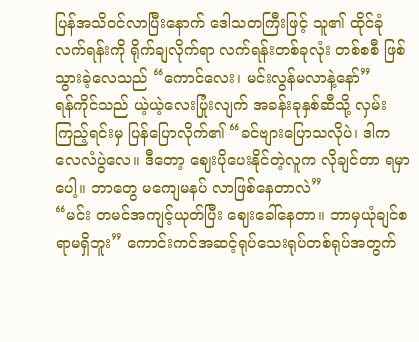ပြန်အသိဝင်လာပြီးနောက် ဒေါသတကြီးဖြင့် သူ၏ ထိုင်ခုံလက်ရန်းကို ရိုက်ချလိုက်ရာ လက်ရန်းတစ်ခုလုံး တစ်စစီ ဖြစ်သွားခဲ့လေသည် “ကောင်လေး၊ မင်းလွန်မလာနဲ့နော်”
ရန်ကိုင်သည် ယဲ့ယဲ့လေးပြုံးလျက် အခန်းခုနှစ်ဆီသို့ လှမ်းကြည့်ရင်းမှ ပြန်ပြောလိုက်၏ “ခင်ဗျားပြောသလိုပဲ၊ ဒါက လေလံပွဲလေ။ ဒီတော့ ဈေးပိုပေးနိုင်တဲ့လူက လိုချင်တာ ရမှာပေါ့။ ဘာတွေ မကျေမနပ် လာဖြစ်နေတာလဲ”
“မင်း တမင်အကျင့်ယုတ်ပြီး ဈေးခေါ်နေတာ။ ဘာမှယုံချင်စရာမရှိဘူး” ကောင်းကင်အဆင့်ရုပ်သေးရုပ်တစ်ရုပ်အတွက်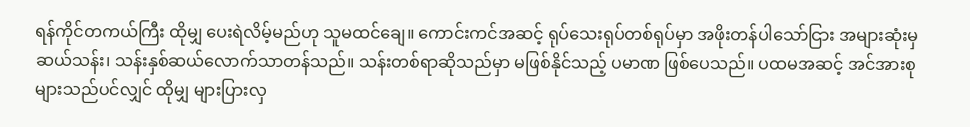ရန်ကိုင်တကယ်ကြီး ထိုမျှ ပေးရဲလိမ့်မည်ဟု သူမထင်ချေ။ ကောင်းကင်အဆင့် ရုပ်သေးရုပ်တစ်ရုပ်မှာ အဖိုးတန်ပါသော်ငြား အများဆုံးမှ ဆယ်သန်း၊ သန်းနှစ်ဆယ်လောက်သာတန်သည်။ သန်းတစ်ရာဆိုသည်မှာ မဖြစ်နိုင်သည့် ပမာဏ ဖြစ်ပေသည်။ ပထမအဆင့် အင်အားစုများသည်ပင်လျှင် ထိုမျှ များပြားလှ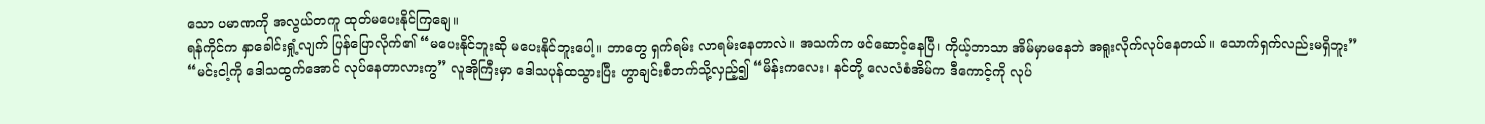သော ပမာဏကို အလွယ်တကူ ထုတ်မပေးနိုင်ကြချေ။
ရန်ကိုင်က နှာခေါင်းရှုံ့လျက် ပြန်ပြောလိုက်၏ “မပေးနိုင်ဘူးဆို မပေးနိုင်ဘူးပေါ့။ ဘာတွေ ရှက်ရမ်း လာရမ်းနေတာလဲ။ အသက်က ဖင်ဆောင့်နေပြီ၊ ကိုယ့်ဘာသာ အိမ်မှာမနေဘဲ အရူးလိုက်လုပ်နေတယ်။ သောက်ရှက်လည်းမရှိဘူး”
“မင်းငါ့ကို ဒေါသထွက်အောင် လုပ်နေတာလားကွ” လူအိုကြီးမှာ ဒေါသပုန်ထသွားပြီး ဟွာချင်းစီဘက်သို့လှည့်၍ “မိန်းကလေး၊ နင်တို့ လေလံစံအိမ်က ဒီကောင့်ကို လုပ်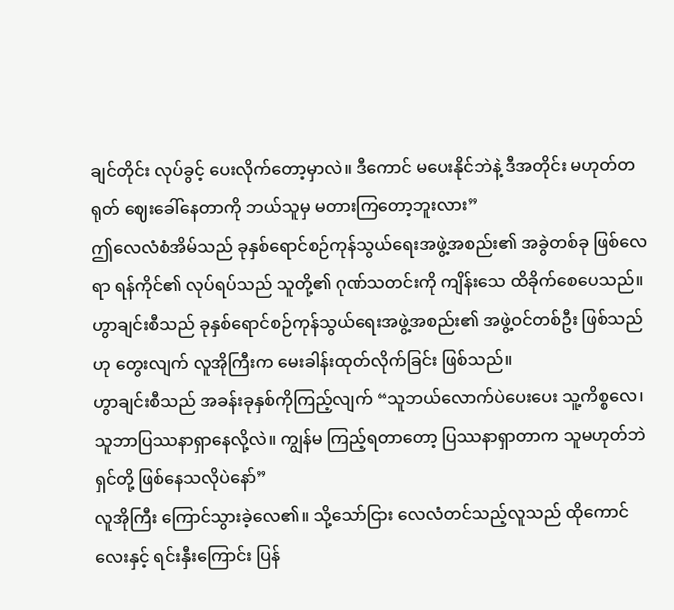ချင်တိုင်း လုပ်ခွင့် ပေးလိုက်တော့မှာလဲ။ ဒီကောင် မပေးနိုင်ဘဲနဲ့ ဒီအတိုင်း မဟုတ်တရုတ် ဈေးခေါ်နေတာကို ဘယ်သူမှ မတားကြတော့ဘူးလား”
ဤလေလံစံအိမ်သည် ခုနှစ်ရောင်စဉ်ကုန်သွယ်ရေးအဖွဲ့အစည်း၏ အခွဲတစ်ခု ဖြစ်လေရာ ရန်ကိုင်၏ လုပ်ရပ်သည် သူတို့၏ ဂုဏ်သတင်းကို ကျိန်းသေ ထိခိုက်စေပေသည်။ ဟွာချင်းစီသည် ခုနှစ်ရောင်စဉ်ကုန်သွယ်ရေးအဖွဲ့အစည်း၏ အဖွဲ့ဝင်တစ်ဦး ဖြစ်သည်ဟု တွေးလျက် လူအိုကြီးက မေးခါန်းထုတ်လိုက်ခြင်း ဖြစ်သည်။
ဟွာချင်းစီသည် အခန်းခုနှစ်ကိုကြည့်လျက် “သူဘယ်လောက်ပဲပေးပေး သူ့ကိစ္စလေ၊ သူဘာပြဿနာရှာနေလို့လဲ။ ကျွန်မ ကြည့်ရတာတော့ ပြဿနာရှာတာက သူမဟုတ်ဘဲ ရှင်တို့ ဖြစ်နေသလိုပဲနော်”
လူအိုကြီး ကြောင်သွားခဲ့လေ၏။ သို့သော်ငြား လေလံတင်သည့်လူသည် ထိုကောင်လေးနှင့် ရင်းနှီးကြောင်း ပြန်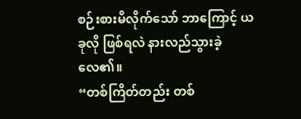စဉ်းစားမိလိုက်သော် ဘာကြောင့် ယခုလို ဖြစ်ရလဲ နားလည်သွားခဲ့လေ၏။
“တစ်ကြိတ်တည်း တစ်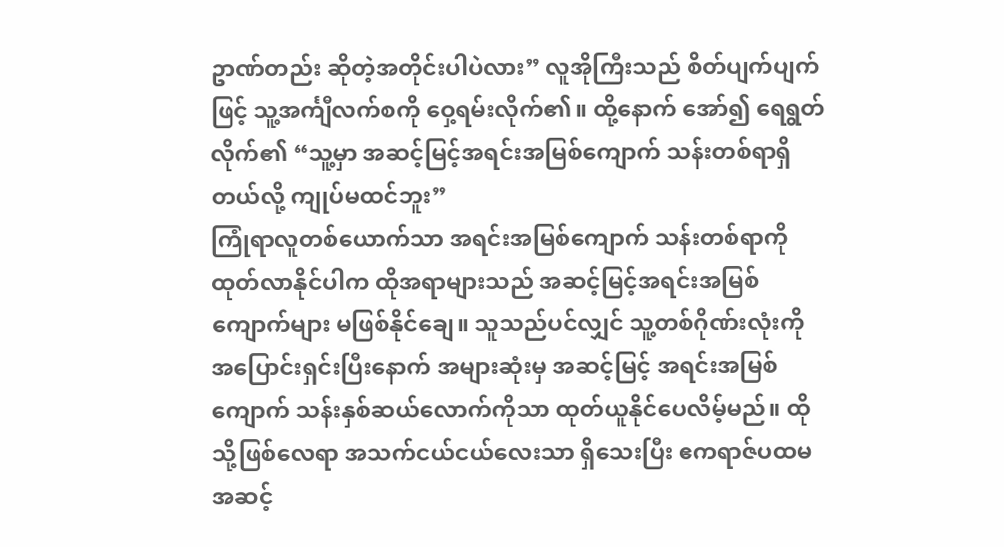ဥာဏ်တည်း ဆိုတဲ့အတိုင်းပါပဲလား” လူအိုကြီးသည် စိတ်ပျက်ပျက်ဖြင့် သူ့အင်္ကျီလက်စကို ဝှေ့ရမ်းလိုက်၏။ ထို့နောက် အော်၍ ရေရွတ်လိုက်၏ “သူ့မှာ အဆင့်မြင့်အရင်းအမြစ်ကျောက် သန်းတစ်ရာရှိတယ်လို့ ကျုပ်မထင်ဘူး”
ကြုံရာလူတစ်ယောက်သာ အရင်းအမြစ်ကျောက် သန်းတစ်ရာကို ထုတ်လာနိုင်ပါက ထိုအရာများသည် အဆင့်မြင့်အရင်းအမြစ်ကျောက်များ မဖြစ်နိုင်ချေ။ သူသည်ပင်လျှင် သူ့တစ်ဂိုဏ်းလုံးကို အပြောင်းရှင်းပြီးနောက် အများဆုံးမှ အဆင့်မြင့် အရင်းအမြစ်ကျောက် သန်းနှစ်ဆယ်လောက်ကိုသာ ထုတ်ယူနိုင်ပေလိမ့်မည်။ ထိုသို့ဖြစ်လေရာ အသက်ငယ်ငယ်လေးသာ ရှိသေးပြီး ဧကရာဇ်ပထမအဆင့်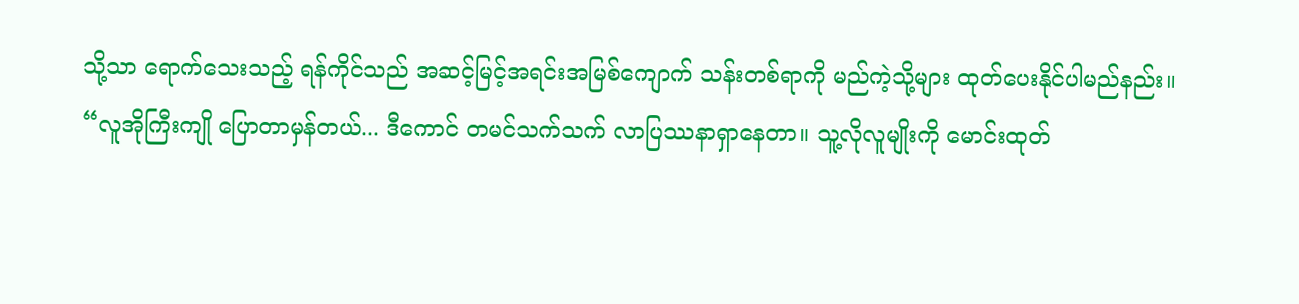သို့သာ ရောက်သေးသည့် ရန်ကိုင်သည် အဆင့်မြင့်အရင်းအမြစ်ကျောက် သန်းတစ်ရာကို မည်ကဲ့သို့များ ထုတ်ပေးနိုင်ပါမည်နည်း။
“လူအိုကြီးကျို ပြောတာမှန်တယ်... ဒီကောင် တမင်သက်သက် လာပြဿနာရှာနေတာ။ သူ့လိုလူမျိုးကို မောင်းထုတ်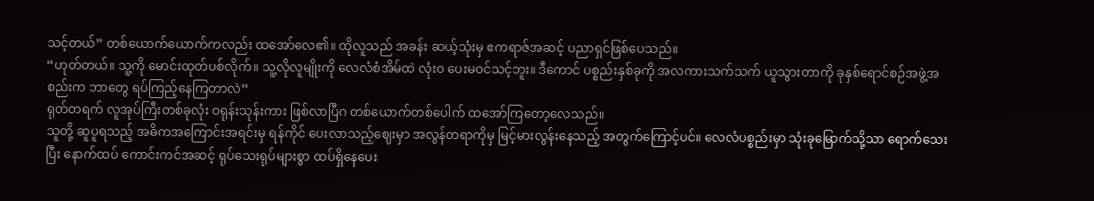သင့်တယ်” တစ်ယောက်ယောက်ကလည်း ထအော်လေ၏။ ထိုလူသည် အခန်း ဆယ့်သုံးမှ ဧကရာဇ်အဆင့် ပညာရှင်ဖြစ်ပေသည်။
“ဟုတ်တယ်။ သူ့ကို မောင်းထုတ်ပစ်လိုက်။ သူ့လိုလူမျိုးကို လေလံစံအိမ်ထဲ လုံးဝ ပေးမဝင်သင့်ဘူး။ ဒီကောင် ပစ္စည်းနှစ်ခုကို အလကားသက်သက် ယူသွားတာကို ခုနှစ်ရောင်စဉ်အဖွဲ့အစည်းက ဘာတွေ ရပ်ကြည့်နေကြတာလဲ”
ရုတ်တရက် လူအုပ်ကြီးတစ်ခုလုံး ဝရုန်းသုန်းကား ဖြစ်လာပြီဂ တစ်ယောက်တစ်ပေါက် ထအော်ကြတော့လေသည်။
သူတို့ ဆူပူရသည့် အဓိကအကြောင်းအရင်းမှ ရန်ကိုင် ပေးလာသည့်ဈေးမှာ အလွန်တရာကိုမှ မြင့်မားလွန်းနေသည့် အတွက်ကြောင့်ပင်။ လေလံပစ္စည်းမှာ သုံးခုမြောက်သို့သာ ရောက်သေးပြီး နောက်ထပ် ကောင်းကင်အဆင့် ရုပ်သေးရုပ်များစွာ ထပ်ရှိနေပေး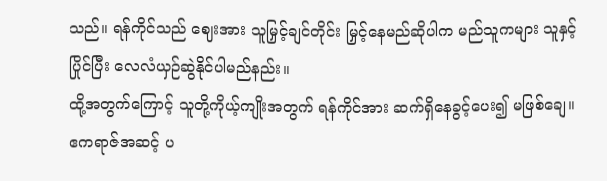သည်။ ရန်ကိုင်သည် ဈေးအား သူမြှင့်ချင်တိုင်း မြှင့်နေမည်ဆိုပါက မည်သူကများ သူနှင့်ပြိုင်ပြီး လေလံယှဉ်ဆွဲနိုင်ပါမည်နည်း။
ထို့အတွက်ကြောင့် သူတို့ကိုယ့်ကျိုးအတွက် ရန်ကိုင်အား ဆက်ရှိနေခွင့်ပေး၍ မဖြစ်ချေ။
ဧကရာဇ်အဆင့် ပ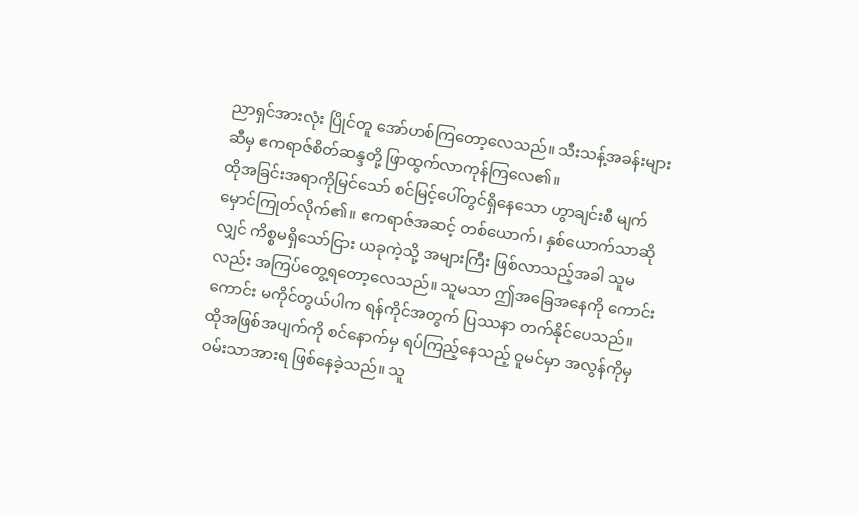ညာရှင်အားလုံး ပြိုင်တူ အော်ဟစ်ကြတော့လေသည်။ သီးသန့်အခန်းများဆီမှ ဧကရာဇ်စိတ်ဆန္ဒတို့ ဖြာထွက်လာကုန်ကြလေ၏။
ထိုအခြင်းအရာကိုမြင်သော် စင်မြင့်ပေါ်တွင်ရှိနေသော ဟွာချင်းစီ မျက်မှောင်ကြုတ်လိုက်၏။ ဧကရာဇ်အဆင့် တစ်ယောက်၊ နှစ်ယောက်သာဆိုလျှင် ကိစ္စမရှိသော်ငြား ယခုကဲ့သို့ အများကြီး ဖြစ်လာသည့်အခါ သူမလည်း အကြပ်တွေ့ရတော့လေသည်။ သူမသာ ဤအခြေအနေကို ကောင်းကောင်း မကိုင်တွယ်ပါက ရန်ကိုင်အတွက် ပြဿနာ တက်နိုင်ပေသည်။
ထိုအဖြစ်အပျက်ကို စင်နောက်မှ ရပ်ကြည့်နေသည့် ဝူမင်မှာ အလွန်ကိုမှ ဝမ်းသာအားရ ဖြစ်နေခဲ့သည်။ သူ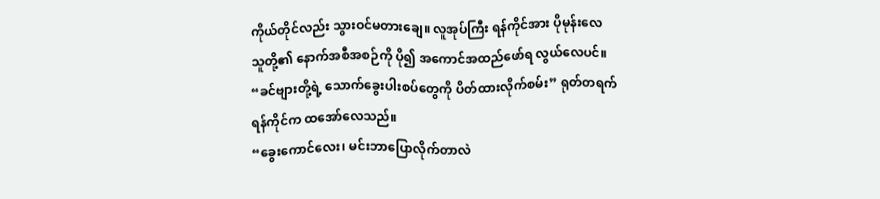ကိုယ်တိုင်လည်း သွားဝင်မတားချေ။ လူအုပ်ကြီး ရန်ကိုင်အား ပိုမုန်းလေ သူတို့၏ နောက်အစီအစဉ်ကို ပို၍ အကောင်အထည်ဖော်ရ လွယ်လေပင်။
“ခင်ဗျားတို့ရဲ့ သောက်ခွေးပါးစပ်တွေကို ပိတ်ထားလိုက်စမ်း” ရုတ်တရက် ရန်ကိုင်က ထအော်လေသည်။
“ခွေးကောင်လေး၊ မင်းဘာပြောလိုက်တာလဲ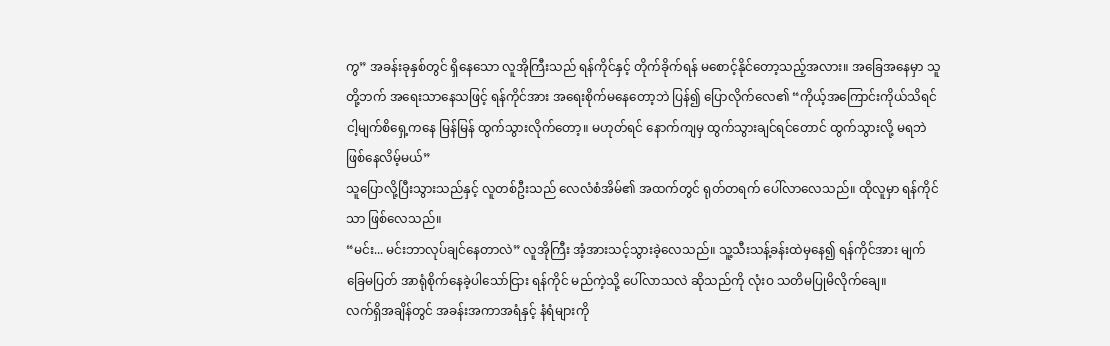ကွ” အခန်းခုနှစ်တွင် ရှိနေသော လူအိုကြီးသည် ရန်ကိုင်နှင့် တိုက်ခိုက်ရန် မစောင့်နိုင်တော့သည့်အလား။ အခြေအနေမှာ သူတို့ဘက် အရေးသာနေသဖြင့် ရန်ကိုင်အား အရေးစိုက်မနေတော့ဘဲ ပြန်၍ ပြောလိုက်လေ၏ “ကိုယ့်အကြောင်းကိုယ်သိရင် ငါ့မျက်စိရှေ့ကနေ မြန်မြန် ထွက်သွားလိုက်တော့။ မဟုတ်ရင် နောက်ကျမှ ထွက်သွားချင်ရင်တောင် ထွက်သွားလို့ မရဘဲ ဖြစ်နေလိမ့်မယ်”
သူပြောလို့ပြီးသွားသည်နှင့် လူတစ်ဦးသည် လေလံစံအိမ်၏ အထက်တွင် ရုတ်တရက် ပေါ်လာလေသည်။ ထိုလူမှာ ရန်ကိုင်သာ ဖြစ်လေသည်။
“မင်း... မင်းဘာလုပ်ချင်နေတာလဲ” လူအိုကြီး အံ့အားသင့်သွားခဲ့လေသည်။ သူ့သီးသန့်ခန်းထဲမှနေ၍ ရန်ကိုင်အား မျက်ခြေမပြတ် အာရုံစိုက်နေခဲ့ပါသော်ငြား ရန်ကိုင် မည်ကဲ့သို့ ပေါ်လာသလဲ ဆိုသည်ကို လုံးဝ သတိမပြုမိလိုက်ချေ။
လက်ရှိအချိန်တွင် အခန်းအကာအရံနှင့် နံရံများကို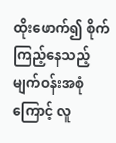ထိုးဖောက်၍ စိုက်ကြည့်နေသည့် မျက်ဝန်းအစုံကြောင့် လူ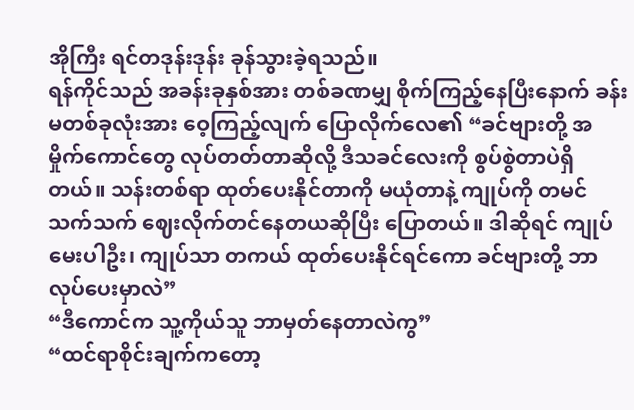အိုကြီး ရင်တဒုန်းဒုန်း ခုန်သွားခဲ့ရသည်။
ရန်ကိုင်သည် အခန်းခုနှစ်အား တစ်ခဏမျှ စိုက်ကြည့်နေပြီးနောက် ခန်းမတစ်ခုလုံးအား ဝေ့ကြည့်လျက် ပြောလိုက်လေ၏ “ခင်ဗျားတို့ အမှိုက်ကောင်တွေ လုပ်တတ်တာဆိုလို့ ဒီသခင်လေးကို စွပ်စွဲတာပဲရှိတယ်။ သန်းတစ်ရာ ထုတ်ပေးနိုင်တာကို မယုံတာနဲ့ ကျုပ်ကို တမင်သက်သက် ဈေးလိုက်တင်နေတယဆိုပြီး ပြောတယ်။ ဒါဆိုရင် ကျုပ်မေးပါဦး၊ ကျုပ်သာ တကယ် ထုတ်ပေးနိုင်ရင်ကော ခင်ဗျားတို့ ဘာလုပ်ပေးမှာလဲ”
“ဒီကောင်က သူ့ကိုယ်သူ ဘာမှတ်နေတာလဲကွ”
“ထင်ရာစိုင်းချက်ကတော့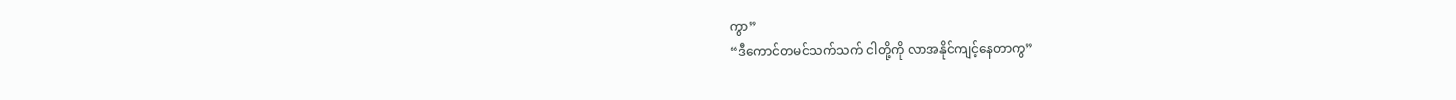ကွာ”
“ဒီကောင်တမင်သက်သက် ငါတို့ကို လာအနိုင်ကျင့်နေတာကွ”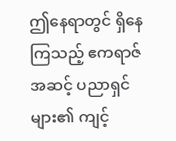ဤနေရာတွင် ရှိနေကြသည့် ဧကရာဇ်အဆင့် ပညာရှင်များ၏ ကျင့်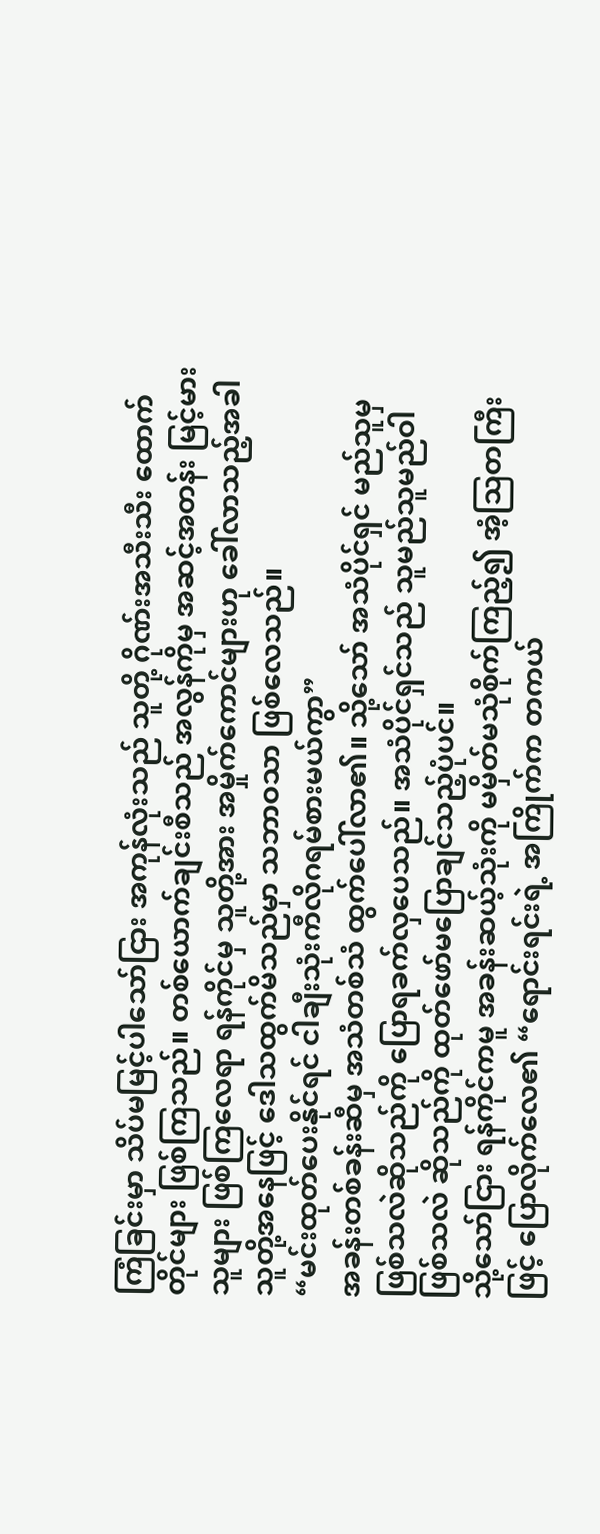ကြံခြင်းမှာ သိပ်မမြင့်ပါသော်ငြား အကုန်လုံးသည် သူတို့ ဂိုဏ်းအသီးသီး ထောက်တိုင်များ ဖြစ်ကြသည်။ တစ်ယောက်ချင်းစီသည် အလွန်ကိုမှ အဆင့်အတန်း မြင့်မားသူများ ဖြစ်ကြလေရာ ရန်ကိုင်မှ သူတို့အား အမှိုက်ကောင်များဟု ခေါ်လာသည့်အခါ သူတို့အနေဖြင့် ဒေါသထွက်မိသည်မှာ သဘာဝသာ ဖြစ်လေသည်။
“မင်းထုတ်ပေးနိုင်ရင် ငါချီးသုံးကီလိုဂရမ်စားမယ်ကွာ”
အခန်းတစ်ခန်းဆီမှ အသံတစ်သံ ထွက်ပေါ်လာ၏။ သို့သော် အသံပိုင်ရှင် မည်သူမှ ဖြစ်သလဲဆိုသည်ကို ပြောရခက်လှပေသည်။ အသံပိုင်ရှင်သည် သူမည်သူမည်ဝါ ဖြစ်သလဲ ဆိုသည်ကို ထုတ်ဖော်မပြောချင်သည့်ပုံပင်။
သို့သော်ငြား ရန်ကိုင်ကမူ အခန်းဆယ့်သုံးကို မမှိတ်မသုံစိုက်ကြည့်၍ အံ့ဩတကြီးဖြင့် ပြောလိုက်လေ၏ “ရောင်းရင်းရဲ့ အကြိုက်က တကယ်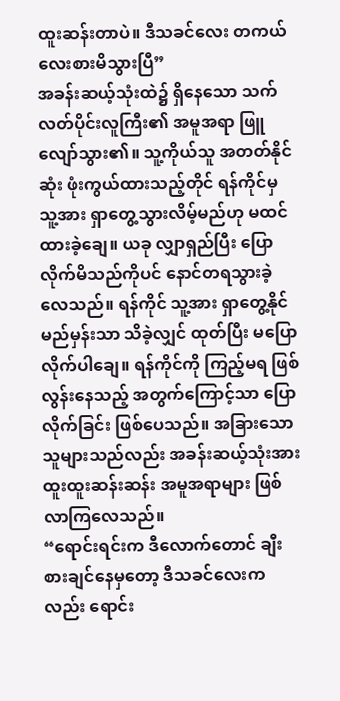ထူးဆန်းတာပဲ။ ဒီသခင်လေး တကယ် လေးစားမိသွားပြီ”
အခန်းဆယ့်သုံးထဲ၌ ရှိနေသော သက်လတ်ပိုင်းလူကြီး၏ အမူအရာ ဖြူလျော်သွား၏။ သူ့ကိုယ်သူ အတတ်နိုင်ဆုံး ဖုံးကွယ်ထားသည့်တိုင် ရန်ကိုင်မှ သူ့အား ရှာတွေ့သွားလိမ့်မည်ဟု မထင်ထားခဲ့ချေ။ ယခု လျှာရှည်ပြီး ပြောလိုက်မိသည်ကိုပင် နောင်တရသွားခဲ့လေသည်။ ရန်ကိုင် သူ့အား ရှာတွေ့နိုင်မည်မှန်းသာ သိခဲ့လျှင် ထုတ်ပြီး မပြောလိုက်ပါချေ။ ရန်ကိုင်ကို ကြည့်မရ ဖြစ်လွန်းနေသည့် အတွက်ကြောင့်သာ ပြောလိုက်ခြင်း ဖြစ်ပေသည်။ အခြားသော သူများသည်လည်း အခန်းဆယ့်သုံးအား ထူးထူးဆန်းဆန်း အမူအရာများ ဖြစ်လာကြလေသည်။
“ရောင်းရင်းက ဒီလောက်တောင် ချီးစားချင်နေမှတော့ ဒီသခင်လေးကလည်း ရောင်း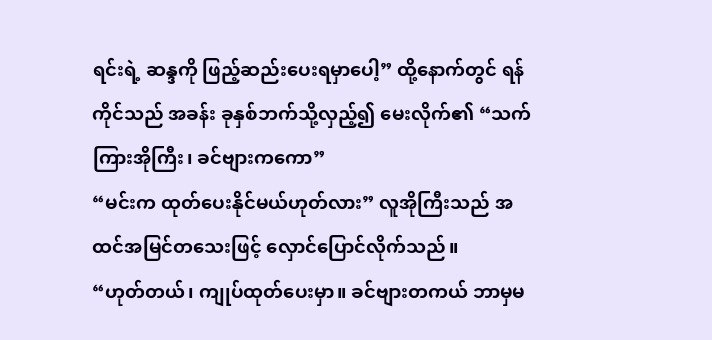ရင်းရဲ့ ဆန္ဒကို ဖြည့်ဆည်းပေးရမှာပေါ့” ထို့နောက်တွင် ရန်ကိုင်သည် အခန်း ခုနှစ်ဘက်သို့လှည့်၍ မေးလိုက်၏ “သက်ကြားအိုကြီး၊ ခင်ဗျားကကော”
“မင်းက ထုတ်ပေးနိုင်မယ်ဟုတ်လား” လူအိုကြီးသည် အထင်အမြင်တသေးဖြင့် လှောင်ပြောင်လိုက်သည်။
“ဟုတ်တယ်၊ ကျုပ်ထုတ်ပေးမှာ။ ခင်ဗျားတကယ် ဘာမှမ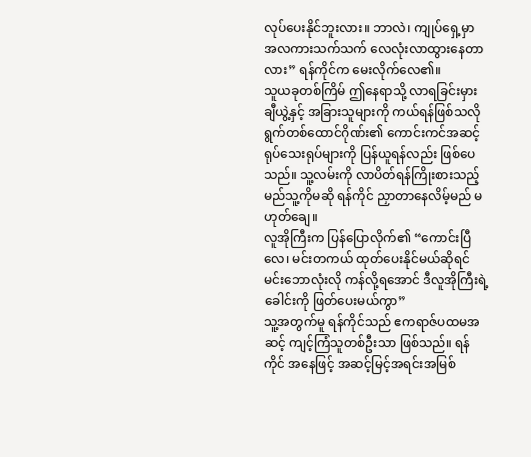လုပ်ပေးနိုင်ဘူးလား။ ဘာလဲ၊ ကျုပ်ရှေ့မှာ အလကားသက်သက် လေလုံးလာထွားနေတာလား” ရန်ကိုင်က မေးလိုက်လေ၏။
သူယခုတစ်ကြိမ် ဤနေရာသို့ လာရခြင်းမှား ချီယွဲ့နှင့် အခြားသူများကို ကယ်ရန်ဖြစ်သလို ရွက်တစ်ထောင်ဂိုဏ်း၏ ကောင်းကင်အဆင့်ရုပ်သေးရုပ်များကို ပြန်ယူရန်လည်း ဖြစ်ပေသည်။ သူ့လမ်းကို လာပိတ်ရန်ကြိုးစားသည့် မည်သူ့ကိုမဆို ရန်ကိုင် ညှာတာနေလိမ့်မည် မဟုတ်ချေ။
လူအိုကြီးက ပြန်ပြောလိုက်၏ “ကောင်းပြီလေ၊ မင်းတကယ် ထုတ်ပေးနိုင်မယ်ဆိုရင် မင်းဘောလုံးလို ကန်လို့ရအောင် ဒီလူအိုကြီးရဲ့ ခေါင်းကို ဖြတ်ပေးမယ်ကွာ”
သူ့အတွက်မူ ရန်ကိုင်သည် ဧကရာဇ်ပထမအဆင့် ကျင့်ကြံသူတစ်ဦးသာ ဖြစ်သည်။ ရန်ကိုင် အနေဖြင့် အဆင့်မြင့်အရင်းအမြစ်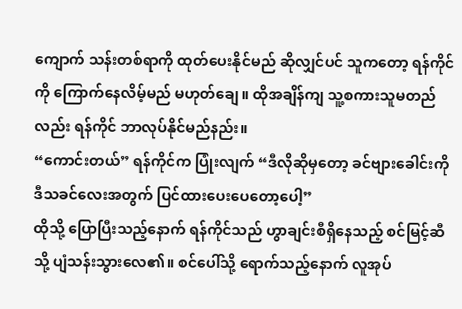ကျောက် သန်းတစ်ရာကို ထုတ်ပေးနိုင်မည် ဆိုလျှင်ပင် သူကတော့ ရန်ကိုင်ကို ကြောက်နေလိမ့်မည် မဟုတ်ချေ။ ထိုအချိန်ကျ သူ့စကားသူမတည်လည်း ရန်ကိုင် ဘာလုပ်နိုင်မည်နည်း။
“ကောင်းတယ်” ရန်ကိုင်က ပြုံးလျက် “ဒီလိုဆိုမှတော့ ခင်ဗျားခေါင်းကို ဒီသခင်လေးအတွက် ပြင်ထားပေးပေတော့ပေါ့”
ထိုသို့ ပြောပြီးသည့်နောက် ရန်ကိုင်သည် ဟွာချင်းစီရှိနေသည့် စင်မြင့်ဆီသို့ ပျံသန်းသွားလေ၏။ စင်ပေါ်သို့ ရောက်သည့်နောက် လူအုပ်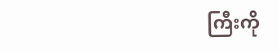ကြီးကို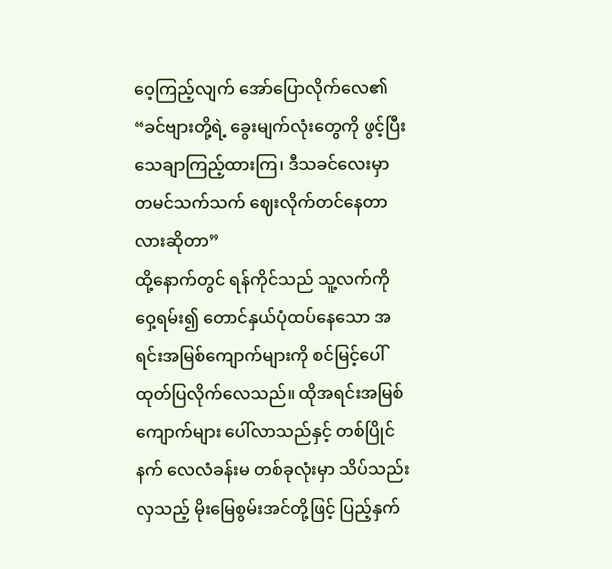ဝေ့ကြည့်လျက် အော်ပြောလိုက်လေ၏ “ခင်ဗျားတို့ရဲ့ ခွေးမျက်လုံးတွေကို ဖွင့်ပြီး သေချာကြည့်ထားကြ၊ ဒီသခင်လေးမှာ တမင်သက်သက် ဈေးလိုက်တင်နေတာလားဆိုတာ”
ထို့နောက်တွင် ရန်ကိုင်သည် သူ့လက်ကို ဝှေ့ရမ်း၍ တောင်နှယ်ပုံထပ်နေသော အရင်းအမြစ်ကျောက်များကို စင်မြင့်ပေါ် ထုတ်ပြလိုက်လေသည်။ ထိုအရင်းအမြစ်ကျောက်များ ပေါ်လာသည်နှင့် တစ်ပြိုင်နက် လေလံခန်းမ တစ်ခုလုံးမှာ သိပ်သည်းလှသည့် မိုးမြေစွမ်းအင်တို့ဖြင့် ပြည့်နှက်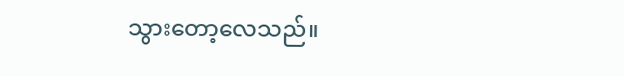သွားတော့လေသည်။